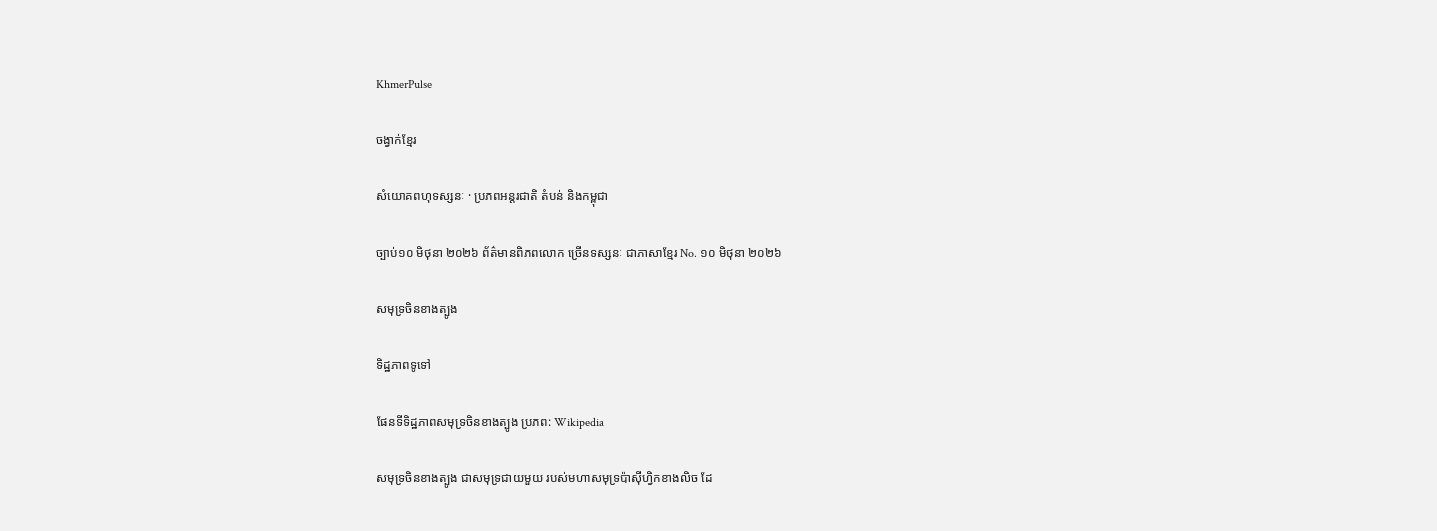KhmerPulse

ចង្វាក់ខ្មែរ

សំយោគពហុទស្សនៈ · ប្រភពអន្តរជាតិ តំបន់ និងកម្ពុជា

ច្បាប់១០ មិថុនា ២០២៦ ព័ត៌មានពិភពលោក ច្រើនទស្សនៈ ជាភាសាខ្មែរ No. ១០ មិថុនា ២០២៦

សមុទ្រចិនខាងត្បូង

ទិដ្ឋភាពទូទៅ

ផែនទីទិដ្ឋភាពសមុទ្រចិនខាងត្បូង ប្រភព: Wikipedia

សមុទ្រចិនខាងត្បូង ជាសមុទ្រជាយមួយ របស់មហាសមុទ្រប៉ាស៊ីហ្វិកខាងលិច ដែ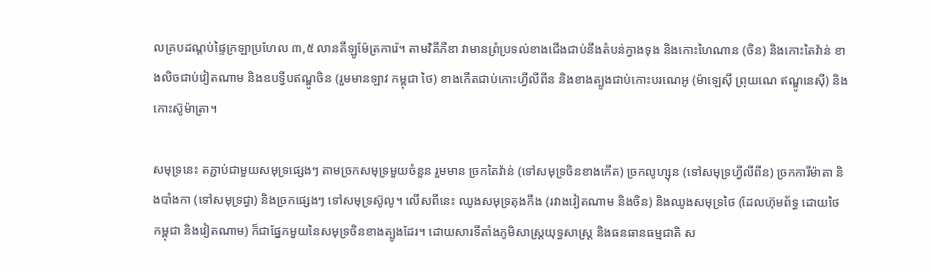លគ្របដណ្ដប់ផ្ទៃក្រឡាប្រហែល ៣,៥ លានគីឡូម៉ែត្រការ៉េ។ តាមវិគីភីឌា វាមានព្រំប្រទល់ខាងជើងជាប់នឹងតំបន់ក្វាងទុង និងកោះហៃណាន (ចិន) និងកោះតៃវ៉ាន់ ខាងលិចជាប់វៀតណាម និងឧបទ្វីបឥណ្ឌូចិន (រួមមានឡាវ កម្ពុជា ថៃ) ខាងកើតជាប់កោះហ្វីលីពីន និងខាងត្បូងជាប់កោះបរណេអូ (ម៉ាឡេស៊ី ព្រុយណេ ឥណ្ឌូនេស៊ី) និងកោះស៊ូម៉ាត្រា។

សមុទ្រនេះ តភ្ជាប់ជាមួយសមុទ្រផ្សេងៗ តាមច្រកសមុទ្រមួយចំនួន រួមមាន ច្រកតៃវ៉ាន់ (ទៅសមុទ្រចិនខាងកើត) ច្រកលូហ្សុន (ទៅសមុទ្រហ្វីលីពីន) ច្រកការីម៉ាតា និងបាំងកា (ទៅសមុទ្រជ្វា) និងច្រកផ្សេងៗ ទៅសមុទ្រស៊ូលូ។ លើសពីនេះ ឈូងសមុទ្រតុងកឹង (រវាងវៀតណាម និងចិន) និងឈូងសមុទ្រថៃ (ដែលហ៊ុមព័ទ្ធ ដោយថៃ កម្ពុជា និងវៀតណាម) ក៏ជាផ្នែកមួយនៃសមុទ្រចិនខាងត្បូងដែរ។ ដោយសារទីតាំងភូមិសាស្ត្រយុទ្ធសាស្ត្រ និងធនធានធម្មជាតិ ស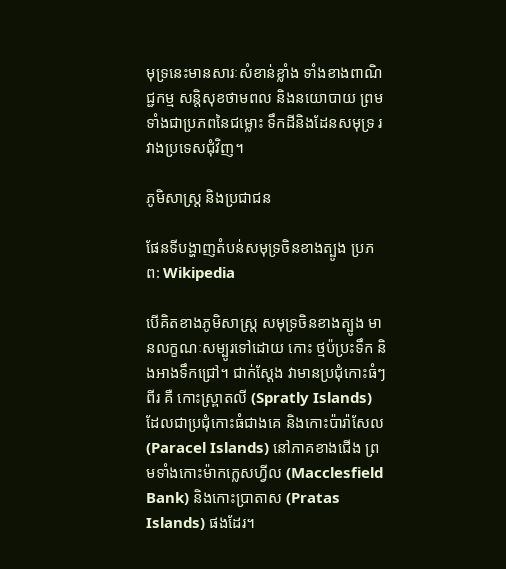មុទ្រនេះមានសារៈសំខាន់ខ្លាំង ទាំងខាងពាណិជ្ជកម្ម សន្តិសុខថាមពល និងនយោបាយ ព្រមទាំងជាប្រភពនៃជម្លោះ ទឹកដីនិងដែនសមុទ្រ រវាងប្រទេសជុំវិញ។

ភូមិសាស្ត្រ និងប្រជាជន

ផែនទីបង្ហាញតំបន់សមុទ្រចិនខាងត្បូង ប្រភព: Wikipedia

បើគិតខាងភូមិសាស្ត្រ សមុទ្រចិនខាងត្បូង មានលក្ខណៈសម្បូរទៅដោយ កោះ ថ្មប៉ប្រះទឹក និងអាងទឹកជ្រៅ។ ជាក់ស្ដែង វាមានប្រជុំកោះធំៗ ពីរ គឺ កោះស្ព្រាតលី (Spratly Islands) ដែលជាប្រជុំកោះធំជាងគេ និងកោះប៉ារ៉ាសែល (Paracel Islands) នៅភាគខាងជើង ព្រមទាំងកោះម៉ាកក្លេសហ្វីល (Macclesfield Bank) និងកោះប្រាតាស (Pratas Islands) ផងដែរ។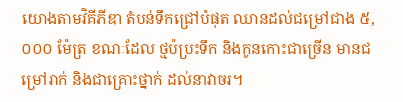យោងតាមវិគីភីឌា តំបន់ទឹកជ្រៅបំផុត ឈានដល់ជម្រៅជាង ៥,០០០ ម៉ែត្រ ខណៈដែល ថ្មប៉ប្រះទឹក និងកូនកោះជាច្រើន មានជម្រៅរាក់ និងជាគ្រោះថ្នាក់ ដល់នាវាចរ។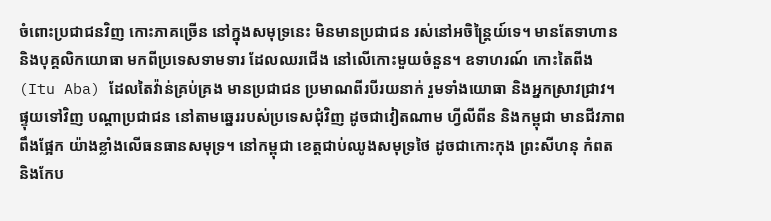ចំពោះប្រជាជនវិញ កោះភាគច្រើន នៅក្នុងសមុទ្រនេះ មិនមានប្រជាជន រស់នៅអចិន្ត្រៃយ៍ទេ។ មានតែទាហាន និងបុគ្គលិកយោធា មកពីប្រទេសទាមទារ ដែលឈរជើង នៅលើកោះមួយចំនួន។ ឧទាហរណ៍ កោះតៃពីង (Itu Aba) ដែលតៃវ៉ាន់គ្រប់គ្រង មានប្រជាជន ប្រមាណពីរបីរយនាក់ រួមទាំងយោធា និងអ្នកស្រាវជ្រាវ។ ផ្ទុយទៅវិញ បណ្ដាប្រជាជន នៅតាមឆ្នេររបស់ប្រទេសជុំវិញ ដូចជាវៀតណាម ហ្វីលីពីន និងកម្ពុជា មានជីវភាពពឹងផ្អែក យ៉ាងខ្លាំងលើធនធានសមុទ្រ។ នៅកម្ពុជា ខេត្តជាប់ឈូងសមុទ្រថៃ ដូចជាកោះកុង ព្រះសីហនុ កំពត និងកែប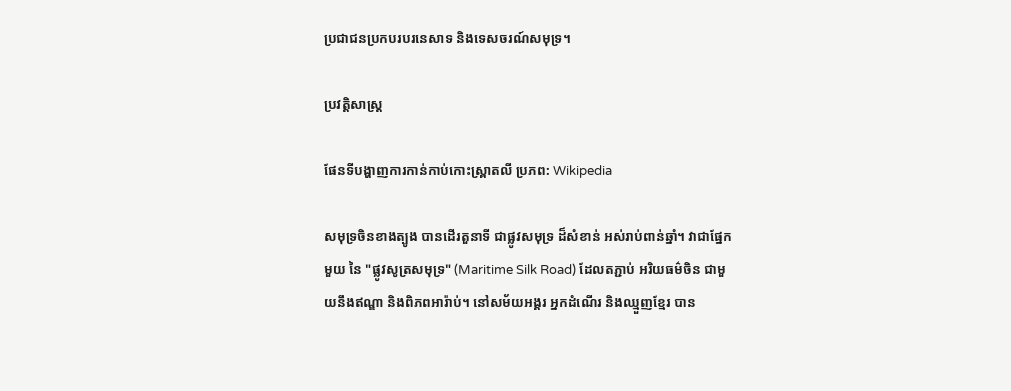ប្រជាជនប្រកបរបរនេសាទ និងទេសចរណ៍សមុទ្រ។

ប្រវត្តិសាស្ត្រ

ផែនទីបង្ហាញការកាន់កាប់កោះស្ព្រាតលី ប្រភព: Wikipedia

សមុទ្រចិនខាងត្បូង បានដើរតួនាទី ជាផ្លូវសមុទ្រ ដ៏សំខាន់ អស់រាប់ពាន់ឆ្នាំ។ វាជាផ្នែកមួយ នៃ "ផ្លូវសូត្រសមុទ្រ" (Maritime Silk Road) ដែលតភ្ជាប់ អរិយធម៌ចិន ជាមួយនឹងឥណ្ឌា និងពិភពអារ៉ាប់។ នៅសម័យអង្គរ អ្នកដំណើរ និងឈ្មួញខ្មែរ បាន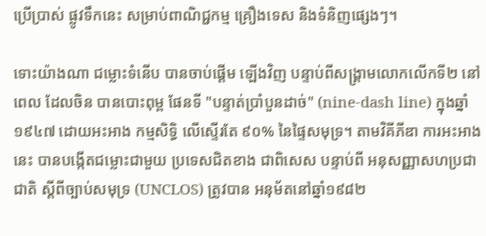ប្រើប្រាស់ ផ្លូវទឹកនេះ សម្រាប់ពាណិជ្ជកម្ម គ្រឿងទេស និងទំនិញផ្សេងៗ។

ទោះយ៉ាងណា ជម្លោះទំនើប បានចាប់ផ្ដើម ឡើងវិញ បន្ទាប់ពីសង្គ្រាមលោកលើកទី២ នៅពេល ដែលចិន បានបោះពុម្ព ផែនទី "បន្ទាត់ប្រាំបួនដាច់" (nine-dash line) ក្នុងឆ្នាំ១៩៤៧ ដោយអះអាង កម្មសិទ្ធិ លើស្ទើរតែ ៩០% នៃផ្ទៃសមុទ្រ។ តាមវិគីភីឌា ការអះអាងនេះ បានបង្កើតជម្លោះជាមួយ ប្រទេសជិតខាង ជាពិសេស បន្ទាប់ពី អនុសញ្ញាសហប្រជាជាតិ ស្តីពីច្បាប់សមុទ្រ (UNCLOS) ត្រូវបាន អនុម័តនៅឆ្នាំ១៩៨២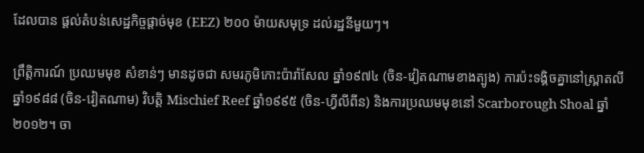ដែលបាន ផ្ដល់តំបន់សេដ្ឋកិច្ចផ្ដាច់មុខ (EEZ) ២០០ ម៉ាយសមុទ្រ ដល់រដ្ឋនីមួយៗ។

ព្រឹត្តិការណ៍ ប្រឈមមុខ សំខាន់ៗ មានដូចជា សមរភូមិកោះប៉ារ៉ាសែល ឆ្នាំ១៩៧៤ (ចិន-វៀតណាមខាងត្បូង) ការប៉ះទង្គិចគ្នានៅស្ព្រាតលី ឆ្នាំ១៩៨៨ (ចិន-វៀតណាម) វិបត្តិ Mischief Reef ឆ្នាំ១៩៩៥ (ចិន-ហ្វីលីពីន) និងការប្រឈមមុខនៅ Scarborough Shoal ឆ្នាំ២០១២។ ចា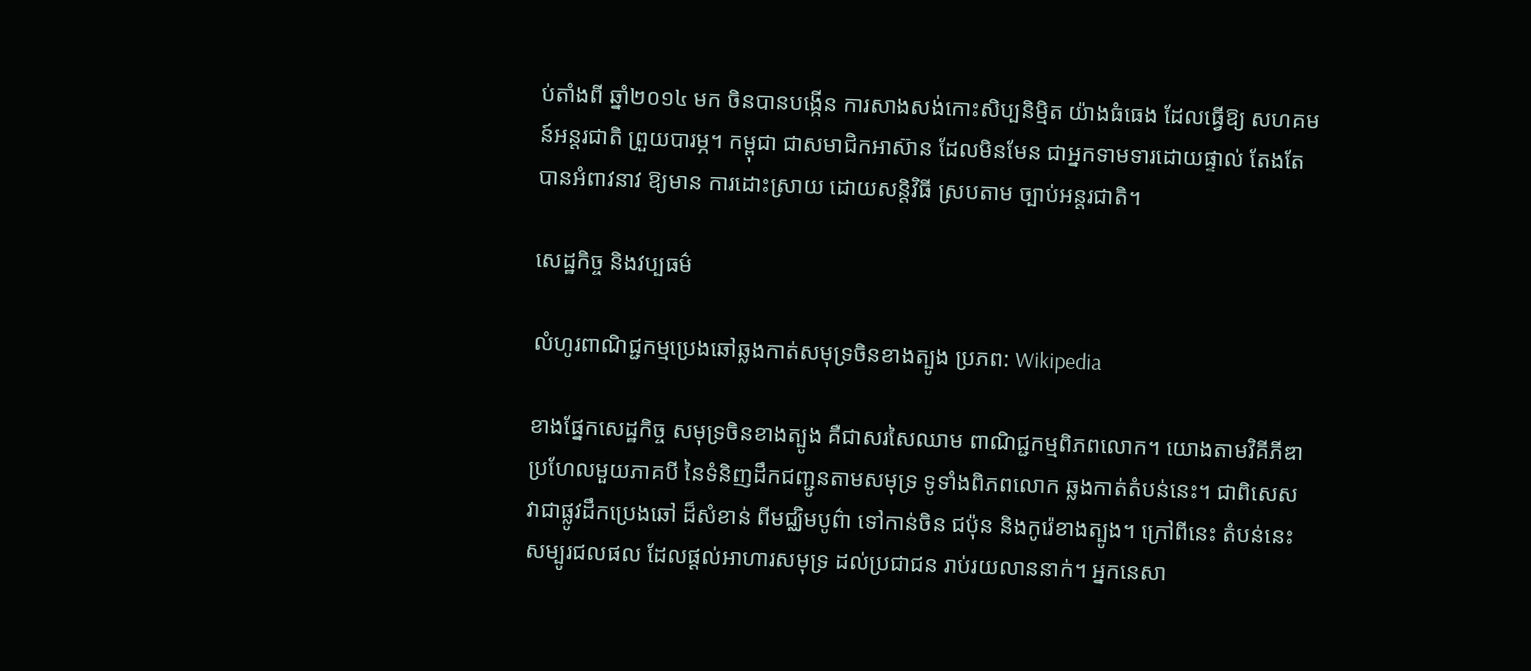ប់តាំងពី ឆ្នាំ២០១៤ មក ចិនបានបង្កើន ការសាងសង់កោះសិប្បនិម្មិត យ៉ាងធំធេង ដែលធ្វើឱ្យ សហគមន៍អន្តរជាតិ ព្រួយបារម្ភ។ កម្ពុជា ជាសមាជិកអាស៊ាន ដែលមិនមែន ជាអ្នកទាមទារដោយផ្ទាល់ តែងតែបានអំពាវនាវ ឱ្យមាន ការដោះស្រាយ ដោយសន្តិវិធី ស្របតាម ច្បាប់អន្តរជាតិ។

សេដ្ឋកិច្ច និងវប្បធម៌

លំហូរពាណិជ្ជកម្មប្រេងឆៅឆ្លងកាត់សមុទ្រចិនខាងត្បូង ប្រភព: Wikipedia

ខាងផ្នែកសេដ្ឋកិច្ច សមុទ្រចិនខាងត្បូង គឺជាសរសៃឈាម ពាណិជ្ជកម្មពិភពលោក។ យោងតាមវិគីភីឌា ប្រហែលមួយភាគបី នៃទំនិញដឹកជញ្ជូនតាមសមុទ្រ ទូទាំងពិភពលោក ឆ្លងកាត់តំបន់នេះ។ ជាពិសេស វាជាផ្លូវដឹកប្រេងឆៅ ដ៏សំខាន់ ពីមជ្ឈិមបូព៌ា ទៅកាន់ចិន ជប៉ុន និងកូរ៉េខាងត្បូង។ ក្រៅពីនេះ តំបន់នេះ សម្បូរជលផល ដែលផ្ដល់អាហារសមុទ្រ ដល់ប្រជាជន រាប់រយលាននាក់។ អ្នកនេសា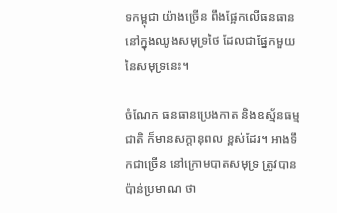ទកម្ពុជា យ៉ាងច្រើន ពឹងផ្អែកលើធនធាន នៅក្នុងឈូងសមុទ្រថៃ ដែលជាផ្នែកមួយនៃសមុទ្រនេះ។

ចំណែក ធនធានប្រេងកាត និងឧស្ម័នធម្មជាតិ ក៏មានសក្ដានុពល ខ្ពស់ដែរ។ អាងទឹកជាច្រើន នៅក្រោមបាតសមុទ្រ ត្រូវបានប៉ាន់ប្រមាណ ថា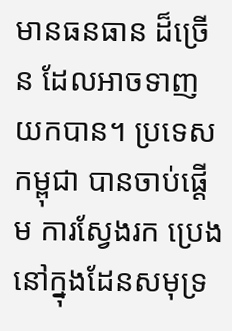មានធនធាន ដ៏ច្រើន ដែលអាចទាញយកបាន។ ប្រទេសកម្ពុជា បានចាប់ផ្ដើម ការស្វែងរក ប្រេង នៅក្នុងដែនសមុទ្រ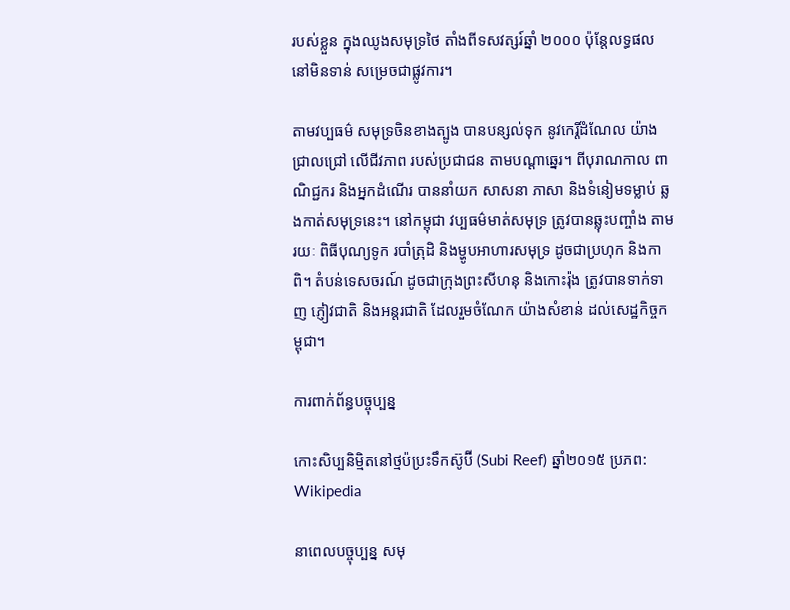របស់ខ្លួន ក្នុងឈូងសមុទ្រថៃ តាំងពីទសវត្សរ៍ឆ្នាំ ២០០០ ប៉ុន្តែលទ្ធផល នៅមិនទាន់ សម្រេចជាផ្លូវការ។

តាមវប្បធម៌ សមុទ្រចិនខាងត្បូង បានបន្សល់ទុក នូវកេរ្តិ៍ដំណែល យ៉ាងជ្រាលជ្រៅ លើជីវភាព របស់ប្រជាជន តាមបណ្ដាឆ្នេរ។ ពីបុរាណកាល ពាណិជ្ជករ និងអ្នកដំណើរ បាននាំយក សាសនា ភាសា និងទំនៀមទម្លាប់ ឆ្លងកាត់សមុទ្រនេះ។ នៅកម្ពុជា វប្បធម៌មាត់សមុទ្រ ត្រូវបានឆ្លុះបញ្ចាំង តាមរយៈ ពិធីបុណ្យទូក របាំត្រុដិ និងម្ហូបអាហារសមុទ្រ ដូចជាប្រហុក និងកាពិ។ តំបន់ទេសចរណ៍ ដូចជាក្រុងព្រះសីហនុ និងកោះរ៉ុង ត្រូវបានទាក់ទាញ ភ្ញៀវជាតិ និងអន្តរជាតិ ដែលរួមចំណែក យ៉ាងសំខាន់ ដល់សេដ្ឋកិច្ចកម្ពុជា។

ការពាក់ព័ន្ធបច្ចុប្បន្ន

កោះសិប្បនិម្មិតនៅថ្មប៉ប្រះទឹកស៊ូប៊ី (Subi Reef) ឆ្នាំ២០១៥ ប្រភព: Wikipedia

នាពេលបច្ចុប្បន្ន សមុ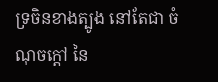ទ្រចិនខាងត្បូង នៅតែជា ចំណុចក្ដៅ នៃ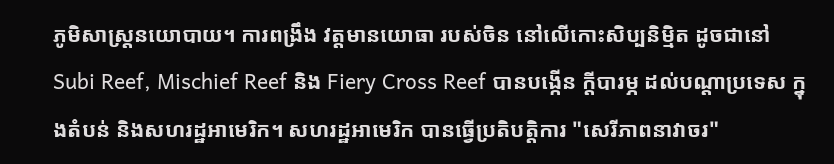ភូមិសាស្ត្រនយោបាយ។ ការពង្រឹង វត្តមានយោធា របស់ចិន នៅលើកោះសិប្បនិម្មិត ដូចជានៅ Subi Reef, Mischief Reef និង Fiery Cross Reef បានបង្កើន ក្ដីបារម្ភ ដល់បណ្ដាប្រទេស ក្នុងតំបន់ និងសហរដ្ឋអាមេរិក។ សហរដ្ឋអាមេរិក បានធ្វើប្រតិបត្តិការ "សេរីភាពនាវាចរ"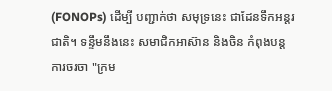(FONOPs) ដើម្បី បញ្ជាក់ថា សមុទ្រនេះ ជាដែនទឹកអន្តរជាតិ។ ទន្ទឹមនឹងនេះ សមាជិកអាស៊ាន និងចិន កំពុងបន្ត ការចរចា "ក្រម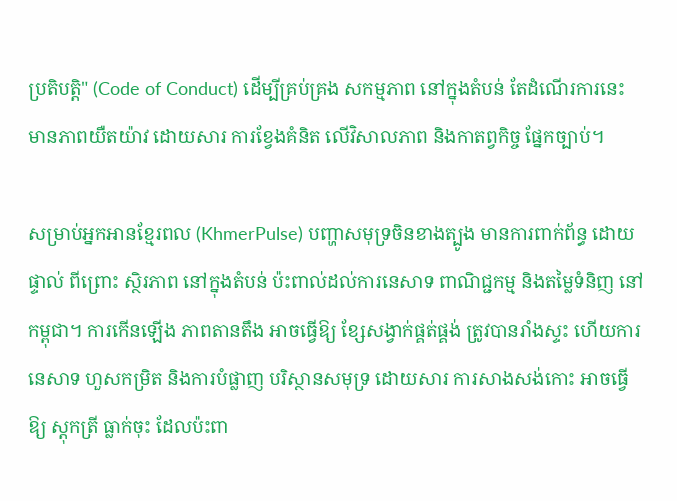ប្រតិបត្តិ" (Code of Conduct) ដើម្បីគ្រប់គ្រង សកម្មភាព នៅក្នុងតំបន់ តែដំណើរការនេះ មានភាពយឺតយ៉ាវ ដោយសារ ការខ្វែងគំនិត លើវិសាលភាព និងកាតព្វកិច្ច ផ្នែកច្បាប់។

សម្រាប់អ្នកអានខ្មែរពល (KhmerPulse) បញ្ហាសមុទ្រចិនខាងត្បូង មានការពាក់ព័ន្ធ ដោយផ្ទាល់ ពីព្រោះ ស្ថិរភាព នៅក្នុងតំបន់ ប៉ះពាល់ដល់ការនេសាទ ពាណិជ្ជកម្ម និងតម្លៃទំនិញ នៅកម្ពុជា។ ការកើនឡើង ភាពតានតឹង អាចធ្វើឱ្យ ខ្សែសង្វាក់ផ្គត់ផ្គង់ ត្រូវបានរាំងស្ទះ ហើយការនេសាទ ហួសកម្រិត និងការបំផ្លាញ បរិស្ថានសមុទ្រ ដោយសារ ការសាងសង់កោះ អាចធ្វើឱ្យ ស្តុកត្រី ធ្លាក់ចុះ ដែលប៉ះពា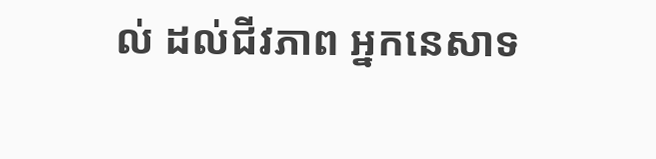ល់ ដល់ជីវភាព អ្នកនេសាទ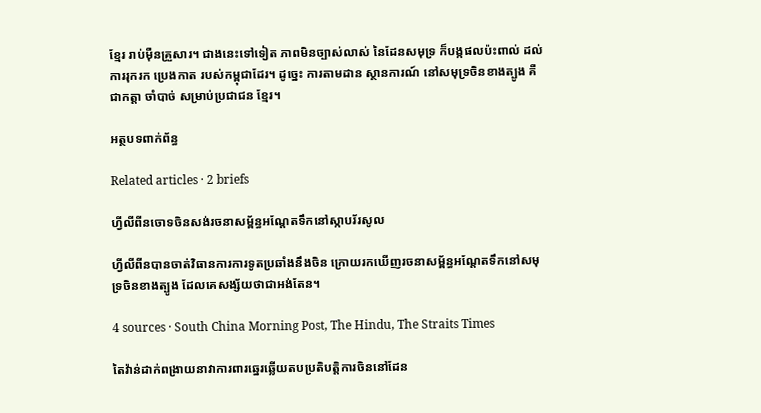ខ្មែរ រាប់ម៉ឺនគ្រួសារ។ ជាងនេះទៅទៀត ភាពមិនច្បាស់លាស់ នៃដែនសមុទ្រ ក៏បង្កផលប៉ះពាល់ ដល់ការរុករក ប្រេងកាត របស់កម្ពុជាដែរ។ ដូច្នេះ ការតាមដាន ស្ថានការណ៍ នៅសមុទ្រចិនខាងត្បូង គឺជាកត្តា ចាំបាច់ សម្រាប់ប្រជាជន ខ្មែរ។

អត្ថបទពាក់ព័ន្ធ

Related articles · 2 briefs

ហ្វីលីពីនចោទចិនសង់រចនាសម្ព័ន្ធអណ្តែតទឹកនៅស្កាបរ័រសូល

ហ្វីលីពីនបានចាត់វិធានការការទូតប្រឆាំងនឹងចិន ក្រោយរកឃើញរចនាសម្ព័ន្ធអណ្តែតទឹកនៅសមុទ្រចិនខាងត្បូង ដែលគេសង្ស័យថាជាអង់តែន។

4 sources · South China Morning Post, The Hindu, The Straits Times

តៃវ៉ាន់ដាក់ពង្រាយនាវាការពារឆ្នេរឆ្លើយតបប្រតិបត្តិការចិននៅដែន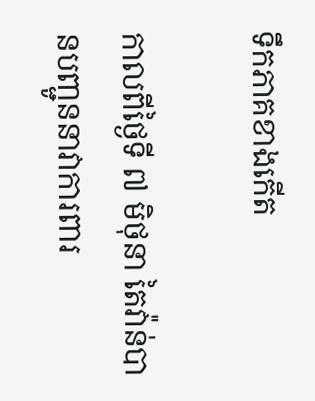ទឹកភាគខាងកើត

កាលពីថ្ងៃទី ៧ មិថុនា តៃវ៉ាន់បានបញ្ជូននាវាការពារ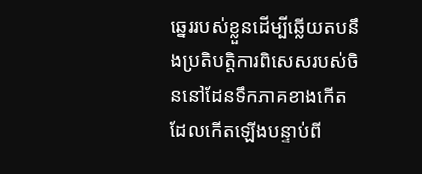ឆ្នេររបស់ខ្លួនដើម្បីឆ្លើយតបនឹងប្រតិបត្តិការពិសេសរបស់ចិននៅដែនទឹកភាគខាងកើត ដែលកើតឡើងបន្ទាប់ពី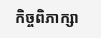កិច្ចពិភាក្សា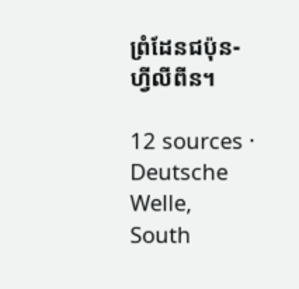ព្រំដែនជប៉ុន-ហ្វីលីពីន។

12 sources · Deutsche Welle, South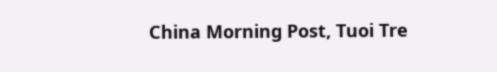China Morning Post, Tuoi Tre